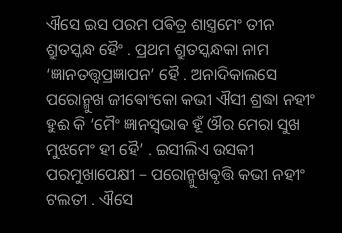ଐସେ ଇସ ପରମ ପଵିତ୍ର ଶାସ୍ତ୍ରମେଂ ତୀନ ଶ୍ରୁତସ୍କନ୍ଧ ହୈଂ . ପ୍ରଥମ ଶ୍ରୁତସ୍କନ୍ଧକା ନାମ ‘ଜ୍ଞାନତତ୍ତ୍ଵପ୍ରଜ୍ଞାପନ’ ହୈ . ଅନାଦିକାଲସେ ପରୋନ୍ମୁଖ ଜୀଵୋଂକୋ କଭୀ ଐସୀ ଶ୍ରଦ୍ଧା ନହୀଂ ହୁଈ କି ‘ମୈଂ ଜ୍ଞାନସ୍ଵଭାଵ ହୂଁ ଔର ମେରା ସୁଖ ମୁଝମେଂ ହୀ ହୈ’ . ଇସୀଲିଏ ଉସକୀ ପରମୁଖାପେକ୍ଷୀ – ପରୋନ୍ମୁଖଵୃତ୍ତି କଭୀ ନହୀଂ ଟଲତୀ . ଐସେ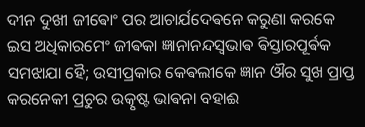ଦୀନ ଦୁଖୀ ଜୀଵୋଂ ପର ଆଚାର୍ଯଦେଵନେ କରୁଣା କରକେ ଇସ ଅଧିକାରମେଂ ଜୀଵକା ଜ୍ଞାନାନନ୍ଦସ୍ଵଭାଵ ଵିସ୍ତାରପୂର୍ଵକ ସମଝାଯା ହୈ; ଉସୀପ୍ରକାର କେଵଲୀକେ ଜ୍ଞାନ ଔର ସୁଖ ପ୍ରାପ୍ତ କରନେକୀ ପ୍ରଚୁର ଉତ୍କୃଷ୍ଟ ଭାଵନା ବହାଈ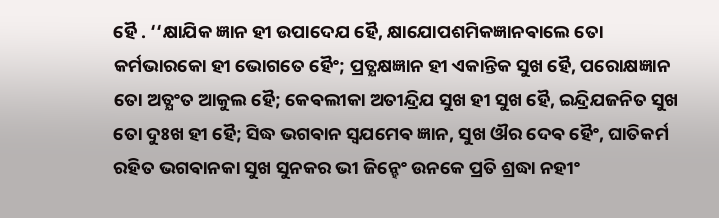ହୈ . ‘‘କ୍ଷାଯିକ ଜ୍ଞାନ ହୀ ଉପାଦେଯ ହୈ, କ୍ଷାଯୋପଶମିକଜ୍ଞାନଵାଲେ ତୋ କର୍ମଭାରକୋ ହୀ ଭୋଗତେ ହୈଂ; ପ୍ରତ୍ଯକ୍ଷଜ୍ଞାନ ହୀ ଏକାନ୍ତିକ ସୁଖ ହୈ, ପରୋକ୍ଷଜ୍ଞାନ ତୋ ଅତ୍ଯଂତ ଆକୁଲ ହୈ; କେଵଲୀକା ଅତୀନ୍ଦ୍ରିଯ ସୁଖ ହୀ ସୁଖ ହୈ, ଇନ୍ଦ୍ରିଯଜନିତ ସୁଖ ତୋ ଦୁଃଖ ହୀ ହୈ; ସିଦ୍ଧ ଭଗଵାନ ସ୍ଵଯମେଵ ଜ୍ଞାନ, ସୁଖ ଔର ଦେଵ ହୈଂ, ଘାତିକର୍ମ ରହିତ ଭଗଵାନକା ସୁଖ ସୁନକର ଭୀ ଜିନ୍ହେଂ ଉନକେ ପ୍ରତି ଶ୍ରଦ୍ଧା ନହୀଂ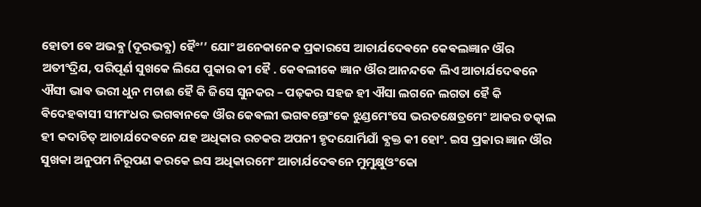ହୋତୀ ଵେ ଅଭଵ୍ଯ (ଦୂରଭଵ୍ଯ) ହୈଂ’’ ଯୋଂ ଅନେକାନେକ ପ୍ରକାରସେ ଆଚାର୍ଯଦେଵନେ କେଵଲଜ୍ଞାନ ଔର ଅତୀଂଦ୍ରିଯ, ପରିପୂର୍ଣ ସୁଖକେ ଲିଯେ ପୁକାର କୀ ହୈ . କେଵଲୀକେ ଜ୍ଞାନ ଔର ଆନନ୍ଦକେ ଲିଏ ଆଚାର୍ଯଦେଵନେ ଐସୀ ଭାଵ ଭରୀ ଧୁନ ମଚାଈ ହୈ କି ଜିସେ ସୁନକର – ପଢ଼କର ସହଜ ହୀ ଐସା ଲଗନେ ଲଗତା ହୈ କି ଵିଦେହଵାସୀ ସୀମଂଧର ଭଗଵାନକେ ଔର କେଵଲୀ ଭଗଵନ୍ତୋଂକେ ଝୁଣ୍ଡମେଂସେ ଭରତକ୍ଷେତ୍ରମେଂ ଆକର ତତ୍କାଲ ହୀ କଦାଚିତ୍ ଆଚାର୍ଯଦେଵନେ ଯହ ଅଧିକାର ରଚକର ଅପନୀ ହୃଦଯୋର୍ମିଯାଁ ଵ୍ଯକ୍ତ କୀ ହୋଂ. ଇସ ପ୍ରକାର ଜ୍ଞାନ ଔର ସୁଖକା ଅନୁପମ ନିରୂପଣ କରକେ ଇସ ଅଧିକାରମେଂ ଆଚାର୍ଯଦେଵନେ ମୁମୁକ୍ଷୁଓଂକୋ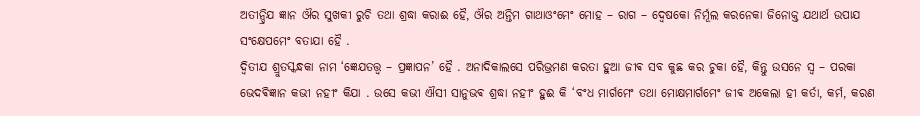ଅତୀନ୍ଦ୍ରିଯ ଜ୍ଞାନ ଔର ସୁଖକୀ ରୁଚି ତଥା ଶ୍ରଦ୍ଧା କରାଈ ହୈ, ଔର ଅନ୍ତିମ ଗାଥାଓଂମେଂ ମୋହ – ରାଗ – ଦ୍ଵେଷକୋ ନିର୍ମୂଲ କରନେକା ଜିନୋକ୍ତ ଯଥାର୍ଥ ଉପାଯ ସଂକ୍ଷେପମେଂ ବତାଯା ହୈ .
ଦ୍ଵିତୀଯ ଶ୍ରୁତସ୍କନ୍ଧକା ନାମ ‘ଜ୍ଞେଯତତ୍ତ୍ଵ – ପ୍ରଜ୍ଞାପନ’ ହୈ . ଅନାଦିକାଲସେ ପରିଭ୍ରମଣ କରତା ହୁଆ ଜୀଵ ସବ କୁଛ କର ଚୁକା ହୈ, କିନ୍ତୁ ଉସନେ ସ୍ଵ – ପରକା ଭେଦଵିଜ୍ଞାନ କଭୀ ନହୀଂ କିଯା . ଉସେ କଭୀ ଐସୀ ସାନୁଭଵ ଶ୍ରଦ୍ଧା ନହୀଂ ହୁଈ କି ‘ବଂଧ ମାର୍ଗମେଂ ତଥା ମୋକ୍ଷମାର୍ଗମେଂ ଜୀଵ ଅକେଲା ହୀ କର୍ତା, କର୍ମ, କରଣ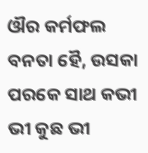ଔର କର୍ମଫଲ ବନତା ହୈ, ଉସକା ପରକେ ସାଥ କଭୀ ଭୀ କୁଛ ଭୀ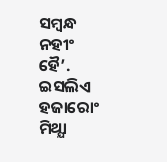ସମ୍ବନ୍ଧ ନହୀଂ ହୈ’. ଇସଲିଏ ହଜାରୋଂ ମିଥ୍ଯା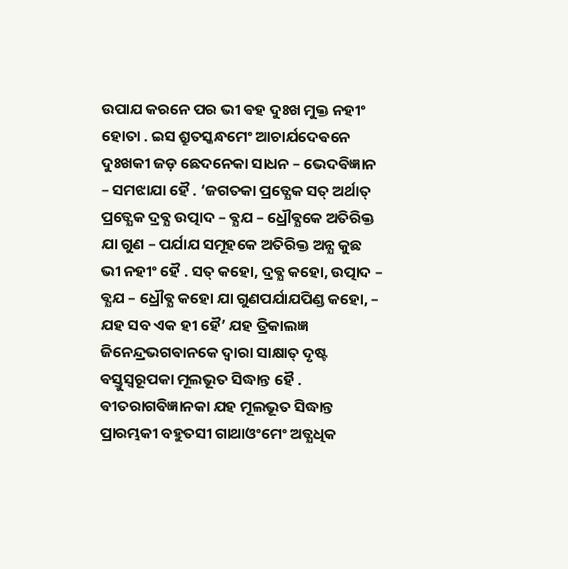ଉପାଯ କରନେ ପର ଭୀ ଵହ ଦୁଃଖ ମୁକ୍ତ ନହୀଂ ହୋତା . ଇସ ଶ୍ରୁତସ୍କନ୍ଧମେଂ ଆଚାର୍ଯଦେଵନେ ଦୁଃଖକୀ ଜଡ଼ ଛେଦନେକା ସାଧନ – ଭେଦଵିଜ୍ଞାନ – ସମଝାଯା ହୈ . ‘ଜଗତକା ପ୍ରତ୍ଯେକ ସତ୍ ଅର୍ଥାତ୍ ପ୍ରତ୍ଯେକ ଦ୍ରଵ୍ଯ ଉତ୍ପାଦ – ଵ୍ଯଯ – ଧ୍ରୌଵ୍ଯକେ ଅତିରିକ୍ତ ଯା ଗୁଣ – ପର୍ଯାଯ ସମୂହକେ ଅତିରିକ୍ତ ଅନ୍ଯ କୁଛ ଭୀ ନହୀଂ ହୈ . ସତ୍ କହୋ, ଦ୍ରଵ୍ଯ କହୋ, ଉତ୍ପାଦ – ଵ୍ଯଯ – ଧ୍ରୌଵ୍ଯ କହୋ ଯା ଗୁଣପର୍ଯାଯପିଣ୍ଡ କହୋ, – ଯହ ସବ ଏକ ହୀ ହୈ’ ଯହ ତ୍ରିକାଲଜ୍ଞ ଜିନେନ୍ଦ୍ରଭଗଵାନକେ ଦ୍ଵାରା ସାକ୍ଷାତ୍ ଦୃଷ୍ଟ ଵସ୍ତୁସ୍ଵରୂପକା ମୂଲଭୂତ ସିଦ୍ଧାନ୍ତ ହୈ . ଵୀତରାଗଵିଜ୍ଞାନକା ଯହ ମୂଲଭୂତ ସିଦ୍ଧାନ୍ତ ପ୍ରାରମ୍ଭକୀ ବହୁତସୀ ଗାଥାଓଂମେଂ ଅତ୍ଯଧିକ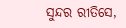ସୁନ୍ଦର ରୀତିସେ,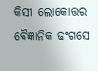କିସୀ ଲୋକୋତ୍ତର ଵୈଜ୍ଞାନିକ ଢଂଗସେ